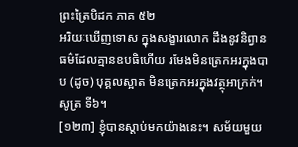ព្រះត្រៃបិដក ភាគ ៥២
អរិយៈឃើញទោស ក្នុងសង្ខារលោក ដឹងនូវនិព្វានធម៌ដែលគ្មានឧបធិហើយ រមែងមិនត្រេកអរក្នុងបាប (ដូច) បុគ្គលស្អាត មិនត្រេកអរក្នុងវត្ថុអាក្រក់។ សូត្រ ទី៦។
[១២៣] ខ្ញុំបានស្តាប់មកយ៉ាងនេះ។ សម័យមួយ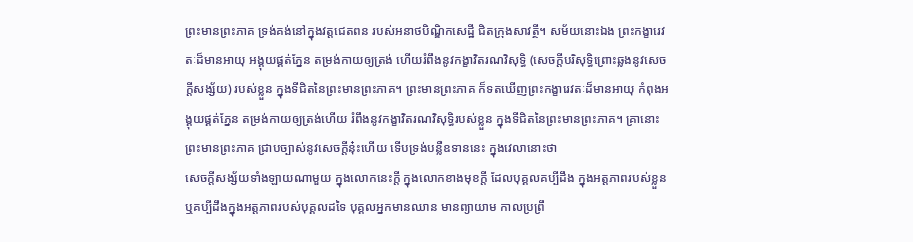ព្រះមានព្រះភាគ ទ្រង់គង់នៅក្នុងវត្តជេតពន របស់អនាថបិណ្ឌិកសេដ្ឋី ជិតក្រុងសាវត្ថី។ សម័យនោះឯង ព្រះកង្ខារេវតៈដ៏មានអាយុ អង្គុយផ្គត់ភ្នែន តម្រង់កាយឲ្យត្រង់ ហើយរំពឹងនូវកង្ខាវិតរណវិសុទ្ធិ (សេចក្តីបរិសុទ្ធិព្រោះឆ្លងនូវសេចក្តីសង្ស័យ) របស់ខ្លួន ក្នុងទីជិតនៃព្រះមានព្រះភាគ។ ព្រះមានព្រះភាគ ក៏ទតឃើញព្រះកង្ខារេវតៈដ៏មានអាយុ កំពុងអង្គុយផ្គត់ភ្នែន តម្រង់កាយឲ្យត្រង់ហើយ រំពឹងនូវកង្ខាវិតរណវិសុទ្ធិរបស់ខ្លួន ក្នុងទីជិតនៃព្រះមានព្រះភាគ។ គ្រានោះ ព្រះមានព្រះភាគ ជ្រាបច្បាស់នូវសេចក្តីនុ៎ះហើយ ទើបទ្រង់បន្លឺឧទាននេះ ក្នុងវេលានោះថា
សេចក្តីសង្ស័យទាំងឡាយណាមួយ ក្នុងលោកនេះក្តី ក្នុងលោកខាងមុខក្តី ដែលបុគ្គលគប្បីដឹង ក្នុងអត្តភាពរបស់ខ្លួន ឬគប្បីដឹងក្នុងអត្តភាពរបស់បុគ្គលដទៃ បុគ្គលអ្នកមានឈាន មានព្យាយាម កាលប្រព្រឹ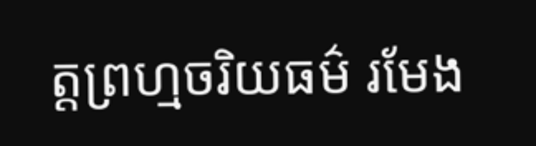ត្តព្រហ្មចរិយធម៌ រមែង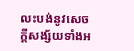លះបង់នូវសេចក្តីសង្ស័យទាំងអ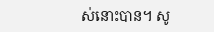ស់នោះបាន។ សូ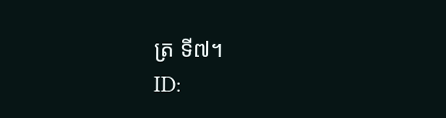ត្រ ទី៧។
ID: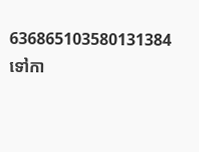636865103580131384
ទៅកា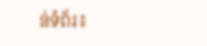ន់ទំព័រ៖